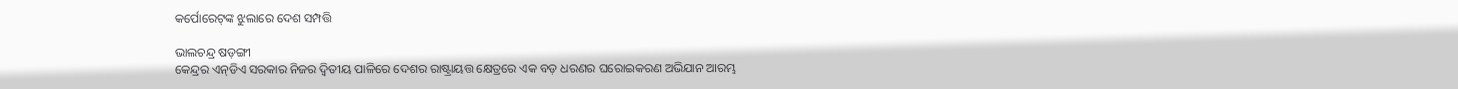କର୍ପୋରେଟ୍‌ଙ୍କ ଝୁଲାରେ ଦେଶ ସମ୍ପତ୍ତି

ଭାଲଚନ୍ଦ୍ର ଷଡ଼ଙ୍ଗୀ
କେନ୍ଦ୍ରର ଏନ୍‌ଡିଏ ସରକାର ନିଜର ଦ୍ୱିତୀୟ ପାଳିରେ ଦେଶର ରାଷ୍ଟ୍ରାୟତ୍ତ କ୍ଷେତ୍ରରେ ଏକ ବଡ଼ ଧରଣର ଘରୋଇକରଣ ଅଭିଯାନ ଆରମ୍ଭ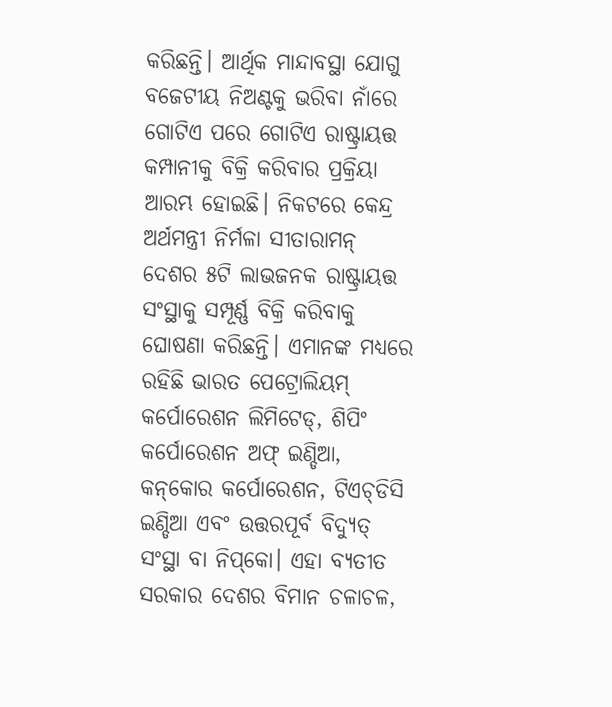କରିଛନ୍ତି। ଆର୍ଥିକ ମାନ୍ଦାବସ୍ଥା ଯୋଗୁ ବଜେଟୀୟ ନିଅଣ୍ଟକୁ ଭରିବା ନାଁରେ ଗୋଟିଏ ପରେ ଗୋଟିଏ ରାଷ୍ଟ୍ରାୟତ୍ତ କମ୍ପାନୀକୁ ବିକ୍ରି କରିବାର ପ୍ରକ୍ରିୟା ଆରମ୍ଭ ହୋଇଛି। ନିକଟରେ କେନ୍ଦ୍ର ଅର୍ଥମନ୍ତ୍ରୀ ନିର୍ମଳା ସୀତାରାମନ୍‌ ଦେଶର ୫ଟି ଲାଭଜନକ ରାଷ୍ଟ୍ରାୟତ୍ତ ସଂସ୍ଥାକୁ ସମ୍ପୂର୍ଣ୍ଣ ବିକ୍ରି କରିବାକୁ ଘୋଷଣା କରିଛନ୍ତି। ଏମାନଙ୍କ ମଧ୍ୟରେ ରହିଛି ଭାରତ ପେଟ୍ରୋଲିୟମ୍‌ କର୍ପୋରେଶନ ଲିମିଟେଡ୍‌, ଶିପିଂ କର୍ପୋରେଶନ ଅଫ୍‌ ଇଣ୍ଡିଆ, କନ୍‌କୋର କର୍ପୋରେଶନ, ଟିଏଚ୍‌ଡିସି ଇଣ୍ଡିଆ ଏବଂ ଉତ୍ତରପୂର୍ବ ବିଦ୍ୟୁତ୍‌ ସଂସ୍ଥା ବା ନିପ୍‌କୋ। ଏହା ବ୍ୟତୀତ ସରକାର ଦେଶର ବିମାନ ଚଳାଚଳ,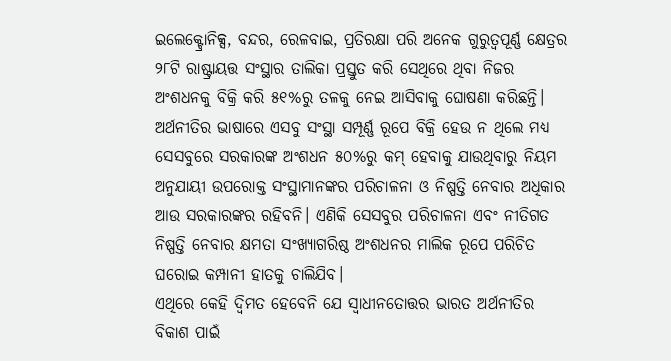ଇଲେକ୍ଟ୍ରୋନିକ୍ସ, ବନ୍ଦର, ରେଳବାଇ, ପ୍ରତିରକ୍ଷା ପରି ଅନେକ ଗୁରୁତ୍ୱପୂର୍ଣ୍ଣ କ୍ଷେତ୍ରର ୨୮ଟି ରାଷ୍ଟ୍ରାୟତ୍ତ ସଂସ୍ଥାର ତାଲିକା ପ୍ରସ୍ତୁତ କରି ସେଥିରେ ଥିବା ନିଜର ଅଂଶଧନକୁ ବିକ୍ରି କରି ୫୧%ରୁ ତଳକୁ ନେଇ ଆସିବାକୁ ଘୋଷଣା କରିଛନ୍ତି। ଅର୍ଥନୀତିର ଭାଷାରେ ଏସବୁ ସଂସ୍ଥା ସମ୍ପୂର୍ଣ୍ଣ ରୂପେ ବିକ୍ରି ହେଉ ନ ଥିଲେ ମଧ୍ୟ ସେସବୁରେ ସରକାରଙ୍କ ଅଂଶଧନ ୫୦%ରୁ କମ୍‌ ହେବାକୁ ଯାଉଥିବାରୁ ନିୟମ ଅନୁଯାୟୀ ଉପରୋକ୍ତ ସଂସ୍ଥାମାନଙ୍କର ପରିଚାଳନା ଓ ନିଷ୍ପତ୍ତି ନେବାର ଅଧିକାର ଆଉ ସରକାରଙ୍କର ରହିବନି। ଏଣିକି ସେସବୁର ପରିଚାଳନା ଏବଂ ନୀତିଗତ ନିଷ୍ପତ୍ତି ନେବାର କ୍ଷମତା ସଂଖ୍ୟାଗରିଷ୍ଠ ଅଂଶଧନର ମାଲିକ ରୂପେ ପରିଚିତ ଘରୋଇ କମ୍ପାନୀ ହାତକୁ ଚାଲିଯିବ।
ଏଥିରେ କେହି ଦ୍ୱିମତ ହେବେନି ଯେ ସ୍ବାଧୀନତୋତ୍ତର ଭାରତ ଅର୍ଥନୀତିର ବିକାଶ ପାଇଁ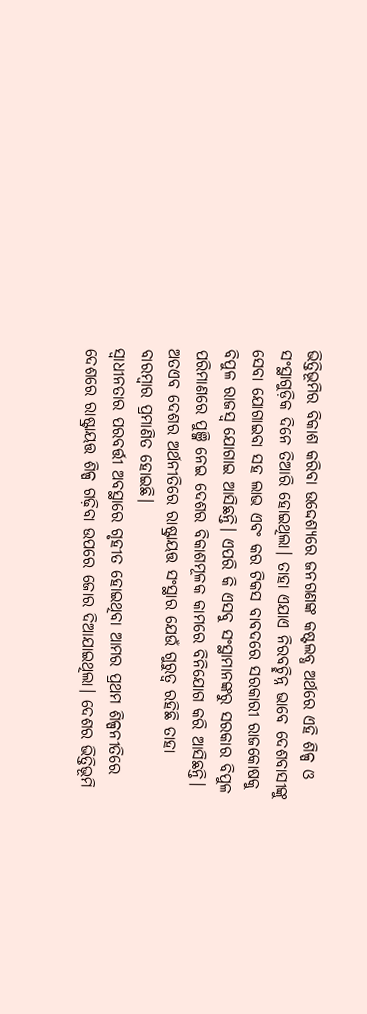ଭିତ୍ତିଭୂମିର ବିକାଶ କରିବା ଉଦ୍ଦେଶ୍ୟରେ ଜନଗଣଙ୍କ କଷ୍ଟଲବ୍ଧ ଅର୍ଥରେ ଏହି ଶିଳ୍ପ ଓ ସଂସ୍ଥାଗୁଡ଼ିକ ଦିନେ ତିଆରି ହୋଇଥିଲା। ତାହା ଏଯାଏ ନିରବଚ୍ଛିନ୍ନ ଭାବେ ଦେଶବାସୀଙ୍କୁ ସେବା ଯୋଗାଇବା ସହ ଲାଭ ଏବଂ କର ଟିକସ ବାବଦରେ ସରକାରୀ ରାଜକୋଷକୁ ବିପୁଳ ରାଜସ୍ବ ଯୋଗାଇ ଆସିଛନ୍ତି। ଏପରି କି ଏସବୁ ସଂସ୍ଥାମାନଙ୍କରୁ ସରକାର ବିପୁଳ ପରିମାଣରେ ପୁଞ୍ଜି ନେଇ ଦେଶର ବିକାଶମୂଳକ କାମରେ ବିନିଯୋଗ କରି ଆସିଛନ୍ତି। ଅତଏବ ଦେଶର ଅର୍ଥନୀତିରେ ରାଷ୍ଟ୍ରାୟତ୍ତ ସଂସ୍ଥାର ଯେଉଁ ଗୁରୁତ୍ୱ ରହିଛି ତାହା ବାରମ୍ବାର ପ୍ରମାଣିତ ହୋଇଛି।
ସ୍ବାଧୀନତାର ପରବର୍ତ୍ତୀ ଅବସ୍ଥାରେ ଗୃହୀତ ହୋଇଥିବା ଆମର ପ୍ରଥମ ଶିଳ୍ପନୀତିରେ ଦେଶରେ ରାଷ୍ଟ୍ରାୟତ୍ତ ଶିଳ୍ପ ଗଢ଼ିବା ଉପରେ ଜୋର ଦିଆଯାଇଥିଲା। ଦେଶର ଭିତ୍ତିଭୂମି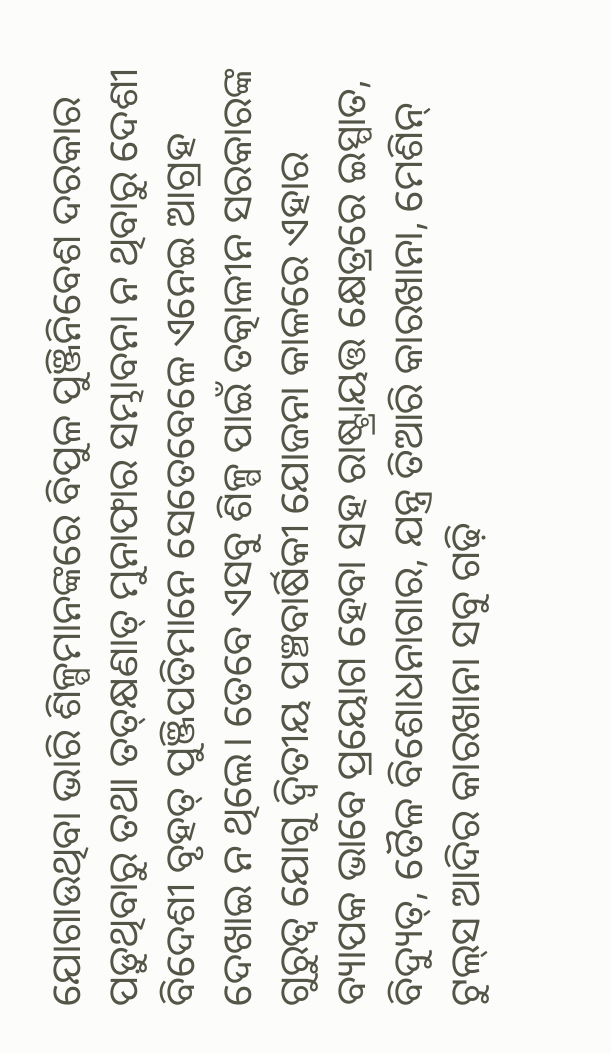ଯୋଗାଉଥିବା ଭାରି ଶିଳ୍ପମାନଙ୍କରେ ବିପୁଳ ପୁଞ୍ଜିନିବେଶ ଦରକାର ପଡ଼ୁଥିବାରୁ ତଥା ତତ୍‌କ୍ଷଣାତ୍‌ ମୁନାଫାର ସମ୍ଭାବନା ନ ଥିବାରୁ ଦେଶୀ ବିଦେଶୀ ବୃହତ୍‌ ପୁଞ୍ଜିପତିମାନେ ସେତେବେଳେ ଏନେଇ ଆଗ୍ରହ ଦେଖାଇ ନ ଥିଲେ। ତେବେ ଏସବୁ ଶିଳ୍ପ ପାଇଁ ତତ୍କାଳୀନ ସରକାରଙ୍କ ଗୁରୁତ୍ୱ ଯୋଗୁ ଦ୍ୱିତୀୟ ପଞ୍ଚବାର୍ଷିକୀ ଯୋଜନା କାଳରେ ଏହାର ବ୍ୟାପକ ଭାବେ ପ୍ରୟୋଗ ହେବା ସହ ରାଷ୍ଟ୍ରାୟତ୍ତ କ୍ଷେତ୍ରରେ ଇସ୍ପାତ, ବିଦ୍ୟୁତ୍‌, ତୈଳ ବିଶୋଧନାଗାର, ଯନ୍ତ୍ର ତିଆରି କାରଖାନା, ମେଶିନ୍‌ ଟୁଲ୍‌ସ ଆଦିର କାରଖାନା ସବୁ ଗଢ଼ି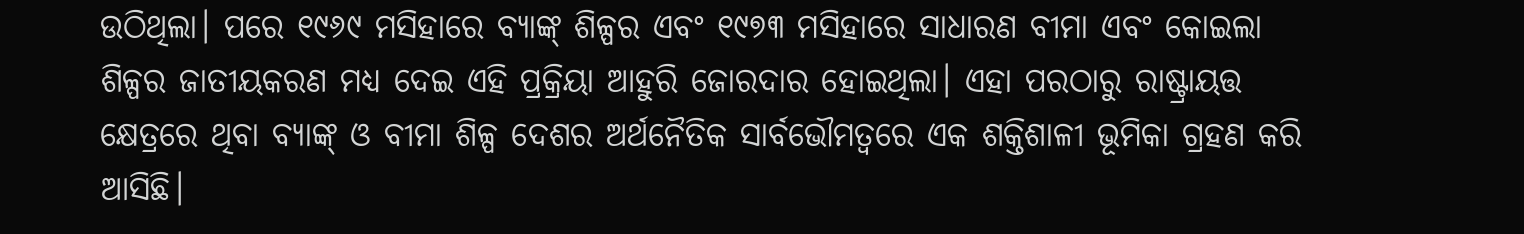ଉଠିଥିଲା। ପରେ ୧୯୬୯ ମସିହାରେ ବ୍ୟାଙ୍କ୍‌ ଶିଳ୍ପର ଏବଂ ୧୯୭୩ ମସିହାରେ ସାଧାରଣ ବୀମା ଏବଂ କୋଇଲା ଶିଳ୍ପର ଜାତୀୟକରଣ ମଧ୍ୟ ଦେଇ ଏହି ପ୍ରକ୍ରିୟା ଆହୁରି ଜୋରଦାର ହୋଇଥିଲା। ଏହା ପରଠାରୁ ରାଷ୍ଟ୍ରାୟତ୍ତ କ୍ଷେତ୍ରରେ ଥିବା ବ୍ୟାଙ୍କ୍‌ ଓ ବୀମା ଶିଳ୍ପ ଦେଶର ଅର୍ଥନୈତିକ ସାର୍ବଭୌମତ୍ୱରେ ଏକ ଶକ୍ତିଶାଳୀ ଭୂମିକା ଗ୍ରହଣ କରି ଆସିଛି।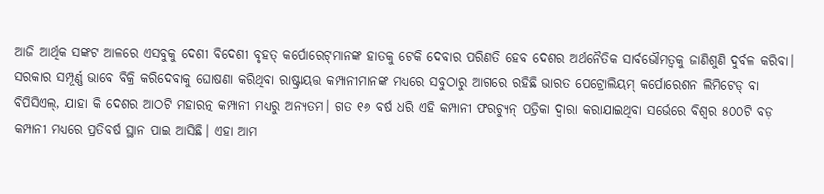ଆଜି ଆର୍ଥିକ ସଙ୍କଟ ଆଳରେ ଏସବୁକୁ ଦେଶୀ ବିଦେଶୀ ବୃହତ୍‌ କର୍ପୋରେଟ୍‌ମାନଙ୍କ ହାତକୁ ଟେକି ଦେବାର ପରିଣତି ହେବ ଦେଶର ଅର୍ଥନୈତିକ ସାର୍ବଭୌମତ୍ୱକୁ ଜାଣିଶୁଣି ଦୁର୍ବଳ କରିବା।
ସରକାର ସମ୍ପୂର୍ଣ୍ଣ ଭାବେ ବିକ୍ରି କରିଦେବାକୁ ଘୋଷଣା କରିଥିବା ରାଷ୍ଟ୍ରାୟତ୍ତ କମ୍ପାନୀମାନଙ୍କ ମଧ୍ୟରେ ସବୁଠାରୁ ଆଗରେ ରହିଛି ଭାରତ ପେଟ୍ରୋଲିୟମ୍‌ କର୍ପୋରେଶନ ଲିମିଟେଡ୍‌ ବା ବିପିସିଏଲ୍‌, ଯାହା କି ଦେଶର ଆଠଟି ମହାରତ୍ନ କମ୍ପାନୀ ମଧ୍ୟରୁ ଅନ୍ୟତମ। ଗତ ୧୬ ବର୍ଷ ଧରି ଏହି କମ୍ପାନୀ ଫରଚ୍ୟୁନ୍‌ ପତ୍ରିକା ଦ୍ୱାରା କରାଯାଇଥିବା ସର୍ଭେରେ ବିଶ୍ୱର ୫୦୦ଟି ବଡ଼ କମ୍ପାନୀ ମଧ୍ୟରେ ପ୍ରତିବର୍ଷ ସ୍ଥାନ ପାଇ ଆସିଛି। ଏହା ଆମ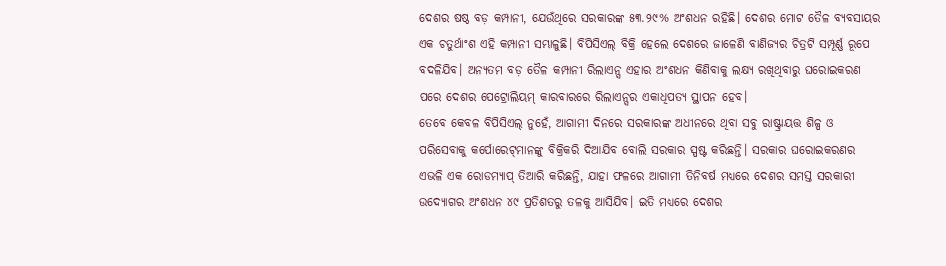ଦେଶର ଷଷ୍ଠ ବଡ଼ କମ୍ପାନୀ, ଯେଉଁଥିରେ ସରକାରଙ୍କ ୫୩.୨୯% ଅଂଶଧନ ରହିଛି। ଦେଶର ମୋଟ ତୈଳ ବ୍ୟବସାୟର ଏକ ଚତୁର୍ଥାଂଶ ଏହି କମ୍ପାନୀ ସମ୍ଭାଳୁଛି। ବିପିସିଏଲ୍‌ ବିକ୍ରି ହେଲେ ଦେଶରେ ଜାଳେଣି ବାଣିଜ୍ୟର ଚିତ୍ରଟି ସମ୍ପୂର୍ଣ୍ଣ ରୂପେ ବଦଳିଯିବ। ଅନ୍ୟତମ ବଡ଼ ତୈଳ କମ୍ପାନୀ ରିଲାଏନ୍ସ ଏହାର ଅଂଶଧନ କିଣିବାକୁ ଲକ୍ଷ୍ୟ ରଖିଥିବାରୁ ଘରୋଇକରଣ ପରେ ଦେଶର ପେଟ୍ରୋଲିୟମ୍‌ କାରବାରରେ ରିଲାଏନ୍ସର ଏକାଧିପତ୍ୟ ସ୍ଥାପନ ହେବ।
ତେବେ କେବଳ ବିପିସିଏଲ୍‌ ନୁହେଁ, ଆଗାମୀ ଦିନରେ ସରକାରଙ୍କ ଅଧୀନରେ ଥିବା ସବୁ ରାଷ୍ଟ୍ରାୟତ୍ତ ଶିଳ୍ପ ଓ ପରିସେବାକୁ କର୍ପୋରେଟ୍‌ମାନଙ୍କୁ ବିକ୍ରିକରି ଦିଆଯିବ ବୋଲି ସରକାର ସ୍ପଷ୍ଟ କରିଛନ୍ତି। ସରକାର ଘରୋଇକରଣର ଏଭଳି ଏକ ରୋଡମ୍ୟାପ୍‌ ତିଆରି କରିଛନ୍ତି, ଯାହା ଫଳରେ ଆଗାମୀ ତିନିବର୍ଷ ମଧ୍ୟରେ ଦେଶର ସମସ୍ତ ସରକାରୀ ଉଦ୍ୟୋଗର ଅଂଶଧନ ୪୯ ପ୍ରତିଶତରୁ ତଳକୁ ଆସିଯିବ। ଇତି ମଧ୍ୟରେ ଦେଶର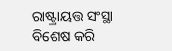ରାଷ୍ଟ୍ରାୟତ୍ତ ସଂସ୍ଥା ବିଶେଷ କରି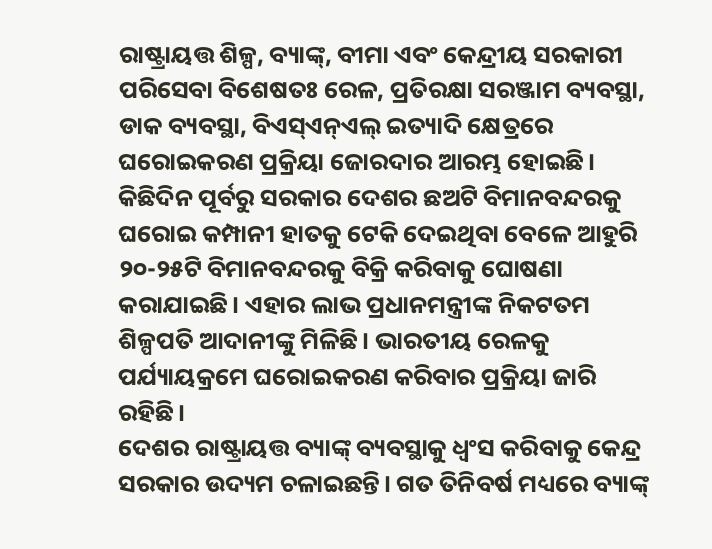ରାଷ୍ଟ୍ରାୟତ୍ତ ଶିଳ୍ପ, ବ୍ୟାଙ୍କ୍‌, ବୀମା ଏବଂ କେନ୍ଦ୍ରୀୟ ସରକାରୀ ପରିସେବା ବିଶେଷତଃ ରେଳ, ପ୍ରତିରକ୍ଷା ସରଞ୍ଜାମ ବ୍ୟବସ୍ଥା, ଡାକ ବ୍ୟବସ୍ଥା, ବିଏସ୍‌ଏନ୍‌ଏଲ୍‌ ଇତ୍ୟାଦି କ୍ଷେତ୍ରରେ ଘରୋଇକରଣ ପ୍ରକ୍ରିୟା ଜୋରଦାର ଆରମ୍ଭ ହୋଇଛି। କିଛିଦିନ ପୂର୍ବରୁ ସରକାର ଦେଶର ଛଅଟି ବିମାନବନ୍ଦରକୁ ଘରୋଇ କମ୍ପାନୀ ହାତକୁ ଟେକି ଦେଇଥିବା ବେଳେ ଆହୁରି ୨୦-୨୫ଟି ବିମାନବନ୍ଦରକୁ ବିକ୍ରି କରିବାକୁ ଘୋଷଣା କରାଯାଇଛି। ଏହାର ଲାଭ ପ୍ରଧାନମନ୍ତ୍ରୀଙ୍କ ନିକଟତମ ଶିଳ୍ପପତି ଆଦାନୀଙ୍କୁ ମିଳିଛି। ଭାରତୀୟ ରେଳକୁ ପର୍ଯ୍ୟାୟକ୍ରମେ ଘରୋଇକରଣ କରିବାର ପ୍ରକ୍ରିୟା ଜାରି ରହିଛି।
ଦେଶର ରାଷ୍ଟ୍ରାୟତ୍ତ ବ୍ୟାଙ୍କ୍‌ ବ୍ୟବସ୍ଥାକୁ ଧ୍ୱଂସ କରିବାକୁ କେନ୍ଦ୍ର ସରକାର ଉଦ୍ୟମ ଚଳାଇଛନ୍ତି। ଗତ ତିନିବର୍ଷ ମଧ୍ୟରେ ବ୍ୟାଙ୍କ୍‌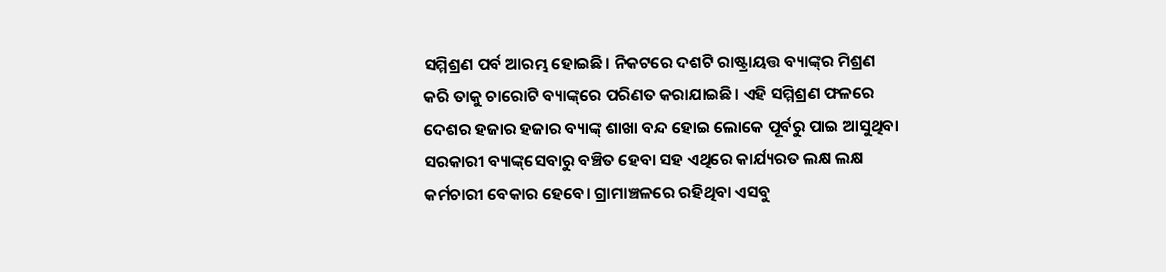ସମ୍ମିଶ୍ରଣ ପର୍ବ ଆରମ୍ଭ ହୋଇଛି। ନିକଟରେ ଦଶଟି ରାଷ୍ଟ୍ରାୟତ୍ତ ବ୍ୟାଙ୍କ୍‌ର ମିଶ୍ରଣ କରି ତାକୁ ଚାରୋଟି ବ୍ୟାଙ୍କ୍‌ରେ ପରିଣତ କରାଯାଇଛି। ଏହି ସମ୍ମିଶ୍ରଣ ଫଳରେ ଦେଶର ହଜାର ହଜାର ବ୍ୟାଙ୍କ୍‌ ଶାଖା ବନ୍ଦ ହୋଇ ଲୋକେ ପୂର୍ବରୁ ପାଇ ଆସୁଥିବା ସରକାରୀ ବ୍ୟାଙ୍କ୍‌ସେବାରୁ ବଞ୍ଚିତ ହେବା ସହ ଏଥିରେ କାର୍ଯ୍ୟରତ ଲକ୍ଷ ଲକ୍ଷ କର୍ମଚାରୀ ବେକାର ହେବେ। ଗ୍ରାମାଞ୍ଚଳରେ ରହିଥିବା ଏସବୁ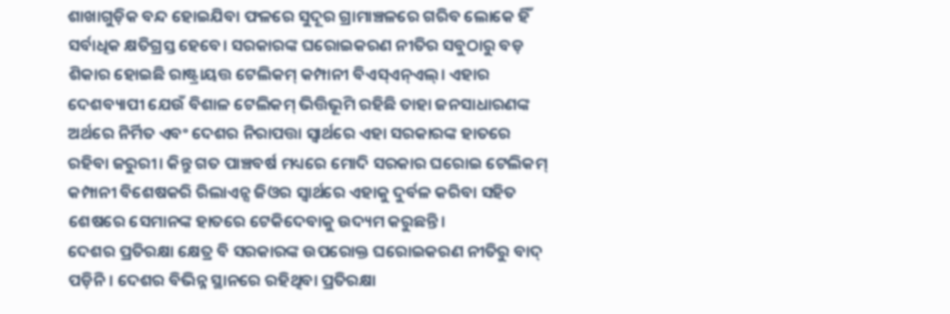ଶାଖାଗୁଡ଼ିକ ବନ୍ଦ ହୋଇଯିବା ଫଳରେ ସୁଦୂର ଗ୍ରାମାଞ୍ଚଳରେ ଗରିବ ଲୋକେ ହିଁ ସର୍ବାଧିକ କ୍ଷତିଗ୍ରସ୍ତ ହେବେ। ସରକାରଙ୍କ ଘରୋଇକରଣ ନୀତିର ସବୁଠାରୁ ବଡ଼ ଶିକାର ହୋଇଛି ରାଷ୍ଟ୍ରାୟତ୍ତ ଟେଲିକମ୍‌ କମ୍ପାନୀ ବିଏସ୍‌ଏନ୍‌ଏଲ୍‌। ଏହାର ଦେଶବ୍ୟାପୀ ଯେଉଁ ବିଶାଳ ଟେଲିକମ୍‌ ଭିତ୍ତିଭୂମି ରହିଛି ତାହା ଜନସାଧାରଣଙ୍କ ଅର୍ଥରେ ନିର୍ମିତ ଏବଂ ଦେଶର ନିରାପତ୍ତା ସ୍ବାର୍ଥରେ ଏହା ସରକାରଙ୍କ ହାତରେ ରହିବା ଜରୁରୀ। କିନ୍ତୁ ଗତ ପାଞ୍ଚବର୍ଷ ମଧ୍ୟରେ ମୋଦି ସରକାର ଘରୋଇ ଟେଲିକମ୍‌ କମ୍ପାନୀ ବିଶେଷକରି ରିଲାଏନ୍ସ ଜିଓର ସ୍ବାର୍ଥରେ ଏହାକୁ ଦୁର୍ବଳ କରିବା ସହିତ ଶେଷରେ ସେମାନଙ୍କ ହାତରେ ଟେକିଦେବାକୁ ଉଦ୍ୟମ କରୁଛନ୍ତି।
ଦେଶର ପ୍ରତିରକ୍ଷା କ୍ଷେତ୍ର ବି ସରକାରଙ୍କ ଉପରୋକ୍ତ ଘରୋଇକରଣ ନୀତିରୁ ବାଦ୍‌ ପଡ଼ିନି। ଦେଶର ବିଭିନ୍ନ ସ୍ଥାନରେ ରହିଥିବା ପ୍ରତିରକ୍ଷା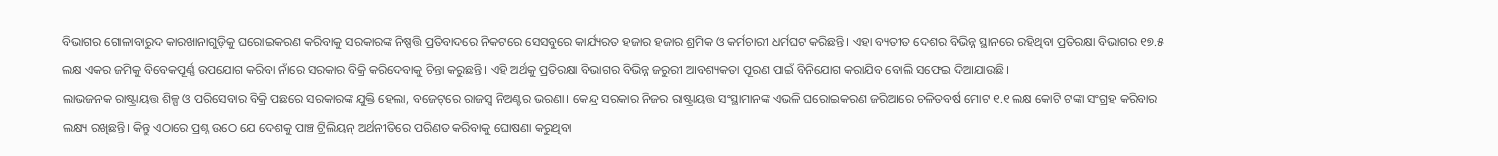ବିଭାଗର ଗୋଳାବାରୁଦ କାରଖାନାଗୁଡ଼ିକୁ ଘରୋଇକରଣ କରିବାକୁ ସରକାରଙ୍କ ନିଷ୍ପତ୍ତି ପ୍ରତିବାଦରେ ନିକଟରେ ସେସବୁରେ କାର୍ଯ୍ୟରତ ହଜାର ହଜାର ଶ୍ରମିକ ଓ କର୍ମଚାରୀ ଧର୍ମଘଟ କରିଛନ୍ତି। ଏହା ବ୍ୟତୀତ ଦେଶର ବିଭିନ୍ନ ସ୍ଥାନରେ ରହିଥିବା ପ୍ରତିରକ୍ଷା ବିଭାଗର ୧୭.୫ ଲକ୍ଷ ଏକର ଜମିକୁ ବିବେକପୂର୍ଣ୍ଣ ଉପଯୋଗ କରିବା ନାଁରେ ସରକାର ବିକ୍ରି କରିଦେବାକୁ ଚିନ୍ତା କରୁଛନ୍ତି। ଏହି ଅର୍ଥକୁ ପ୍ରତିରକ୍ଷା ବିଭାଗର ବିଭିନ୍ନ ଜରୁରୀ ଆବଶ୍ୟକତା ପୂରଣ ପାଇଁ ବିନିଯୋଗ କରାଯିବ ବୋଲି ସଫେଇ ଦିଆଯାଉଛି।
ଲାଭଜନକ ରାଷ୍ଟ୍ରାୟତ୍ତ ଶିଳ୍ପ ଓ ପରିସେବାର ବିକ୍ରି ପଛରେ ସରକାରଙ୍କ ଯୁକ୍ତି ହେଲା, ବଜେଟ୍‌ରେ ରାଜସ୍ବ ନିଅଣ୍ଟର ଭରଣା। କେନ୍ଦ୍ର ସରକାର ନିଜର ରାଷ୍ଟ୍ରାୟତ୍ତ ସଂସ୍ଥାମାନଙ୍କ ଏଭଳି ଘରୋଇକରଣ ଜରିଆରେ ଚଳିତବର୍ଷ ମୋଟ ୧.୧ ଲକ୍ଷ କୋଟି ଟଙ୍କା ସଂଗ୍ରହ କରିବାର ଲକ୍ଷ୍ୟ ରଖିଛନ୍ତି। କିନ୍ତୁ ଏଠାରେ ପ୍ରଶ୍ନ ଉଠେ ଯେ ଦେଶକୁ ପାଞ୍ଚ ଟ୍ରିଲିୟନ୍‌ ଅର୍ଥନୀତିରେ ପରିଣତ କରିବାକୁ ଘୋଷଣା କରୁଥିବା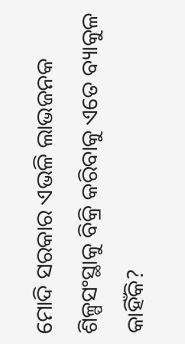ମୋଦି ସରକାର ଏଭଳି ଲାଭଜନକ ଶିଳ୍ପସଂସ୍ଥାକୁ ବିକ୍ରି କରିବାକୁ ଏତେ ବ୍ୟାକୁଳ କାହିଁକି?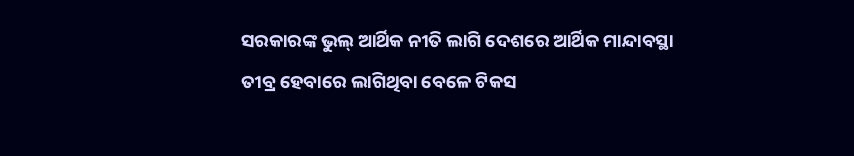ସରକାରଙ୍କ ଭୁଲ୍‌ ଆର୍ଥିକ ନୀତି ଲାଗି ଦେଶରେ ଆର୍ଥିକ ମାନ୍ଦାବସ୍ଥା ତୀବ୍ର ହେବାରେ ଲାଗିଥିବା ବେଳେ ଟିକସ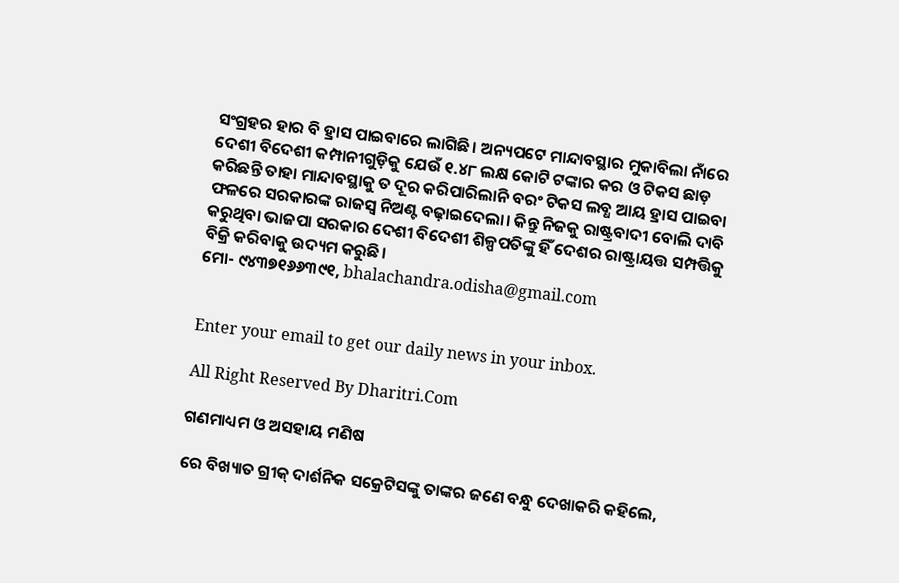ସଂଗ୍ରହର ହାର ବି ହ୍ରାସ ପାଇବାରେ ଲାଗିଛି। ଅନ୍ୟପଟେ ମାନ୍ଦାବସ୍ଥାର ମୁକାବିଲା ନାଁରେ ଦେଶୀ ବିଦେଶୀ କମ୍ପାନୀଗୁଡ଼ିକୁ ଯେଉଁ ୧.୪୮ ଲକ୍ଷ କୋଟି ଟଙ୍କାର କର ଓ ଟିକସ ଛାଡ଼ କରିଛନ୍ତି ତାହା ମାନ୍ଦାବସ୍ଥାକୁ ତ ଦୂର କରିପାରିଲାନି ବରଂ ଟିକସ ଲବ୍ଧ ଆୟ ହ୍ରାସ ପାଇବା ଫଳରେ ସରକାରଙ୍କ ରାଜସ୍ବ ନିଅଣ୍ଟ ବଢ଼ାଇଦେଲା। କିନ୍ତୁ ନିଜକୁ ରାଷ୍ଟ୍ରବାଦୀ ବୋଲି ଦାବି କରୁଥିବା ଭାଜପା ସରକାର ଦେଶୀ ବିଦେଶୀ ଶିଳ୍ପପତିଙ୍କୁ ହିଁ ଦେଶର ରାଷ୍ଟ୍ରାୟତ୍ତ ସମ୍ପତ୍ତିକୁ ବିକ୍ରି କରିବାକୁ ଉଦ୍ୟମ କରୁଛି।
ମୋ- ୯୪୩୭୧୬୬୩୯୧, bhalachandra.odisha@gmail.com


Enter your email to get our daily news in your inbox.

All Right Reserved By Dharitri.Com

ଗଣମାଧ୍ୟମ ଓ ଅସହାୟ ମଣିଷ

ରେ ବିଖ୍ୟାତ ଗ୍ରୀକ୍‌ ଦାର୍ଶନିକ ସକ୍ରେଟିସଙ୍କୁ ତାଙ୍କର ଜଣେ ବନ୍ଧୁ ଦେଖାକରି କହିଲେ,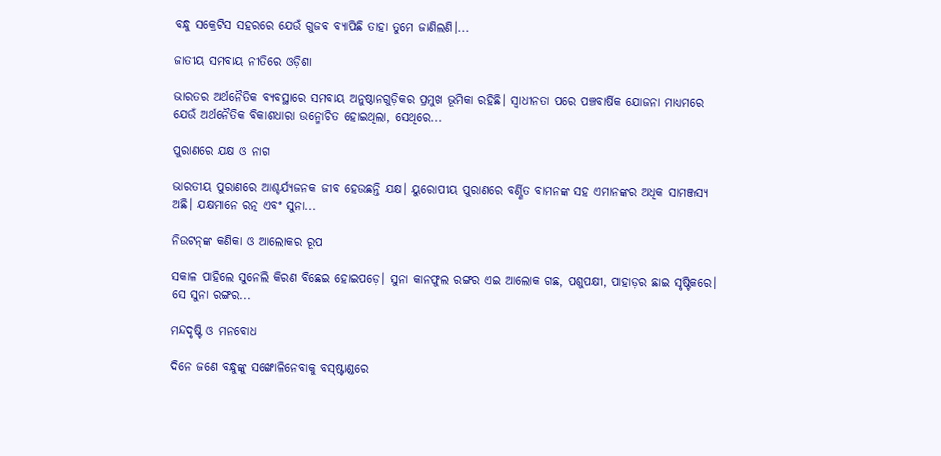ବନ୍ଧୁ ସକ୍ରେଟିସ ସହରରେ ଯେଉଁ ଗୁଜବ ବ୍ୟାପିଛି ତାହା ତୁମେ ଜାଣିଲଣି।...

ଜାତୀୟ ସମବାୟ ନୀତିରେ ଓଡ଼ିଶା

ଭାରତର ଅର୍ଥନୈତିକ ବ୍ୟବସ୍ଥାରେ ସମବାୟ ଅନୁଷ୍ଠାନଗୁଡ଼ିକର ପ୍ରମୁଖ ଭୂମିକା ରହିଛି। ସ୍ବାଧୀନତା ପରେ ପଞ୍ଚବାର୍ଷିକ ଯୋଜନା ମାଧ୍ୟମରେ ଯେଉଁ ଅର୍ଥନୈତିକ ବିକାଶଧାରା ଉନ୍ମୋଚିତ ହୋଇଥିଲା, ସେଥିରେ...

ପୁରାଣରେ ଯକ୍ଷ ଓ ନାଗ

ଭାରତୀୟ ପୁରାଣରେ ଆଶ୍ଚର୍ଯ୍ୟଜନକ ଜୀବ ହେଉଛନ୍ତି ଯକ୍ଷ। ୟୁରୋପୀୟ ପୁରାଣରେ ବର୍ଣ୍ଣିତ ବାମନଙ୍କ ସହ ଏମାନଙ୍କର ଅଧିକ ସାମଞ୍ଜସ୍ୟ ଅଛି। ଯକ୍ଷମାନେ ରତ୍ନ ଏବଂ ସୁନା...

ନିଉଟନ୍‌ଙ୍କ କଣିକା ଓ ଆଲୋକର ରୂପ

ସକାଳ ପାହିଲେ ସୁନେଲି କିରଣ ବିଛେଇ ହୋଇପଡ଼େ। ସୁନା କାନଫୁଲ ରଙ୍ଗର ଏଇ ଆଲୋକ ଗଛ, ପଶୁପକ୍ଷୀ, ପାହାଡ଼ର ଛାଇ ସୃଷ୍ଟିକରେ। ସେ ସୁନା ରଙ୍ଗର...

ମନ୍ଦଦୃଷ୍ଟି ଓ ମନବୋଧ

ଦିନେ ଜଣେ ବନ୍ଧୁଙ୍କୁ ସଙ୍ଖୋଳିନେବାକୁ ବସ୍‌ଷ୍ଟାଣ୍ଡରେ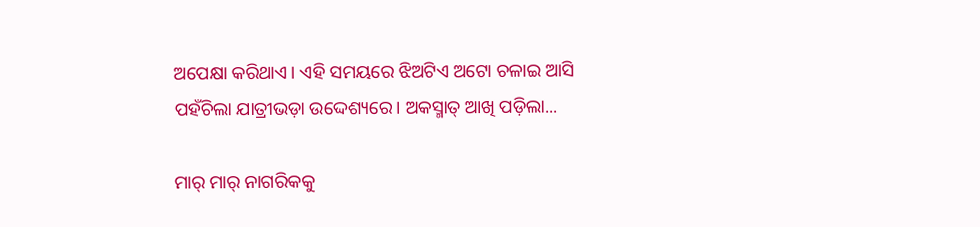ଅପେକ୍ଷା କରିଥାଏ। ଏହି ସମୟରେ ଝିଅଟିଏ ଅଟୋ ଚଳାଇ ଆସି ପହଁଚିଲା ଯାତ୍ରୀଭଡ଼ା ଉଦ୍ଦେଶ୍ୟରେ। ଅକସ୍ମାତ୍‌ ଆଖି ପଡ଼ିଲା...

ମାର୍‌ ମାର୍‌ ନାଗରିକକୁ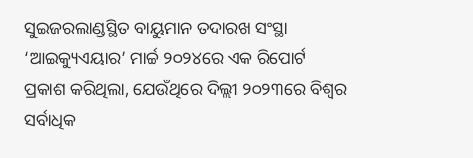ସୁଇଜରଲାଣ୍ଡସ୍ଥିତ ବାୟୁମାନ ତଦାରଖ ସଂସ୍ଥା ‘ଆଇକ୍ୟୁଏୟାର’ ମାର୍ଚ୍ଚ ୨୦୨୪ରେ ଏକ ରିପୋର୍ଟ ପ୍ରକାଶ କରିଥିଲା, ଯେଉଁଥିରେ ଦିଲ୍ଲୀ ୨୦୨୩ରେ ବିଶ୍ୱର ସର୍ବାଧିକ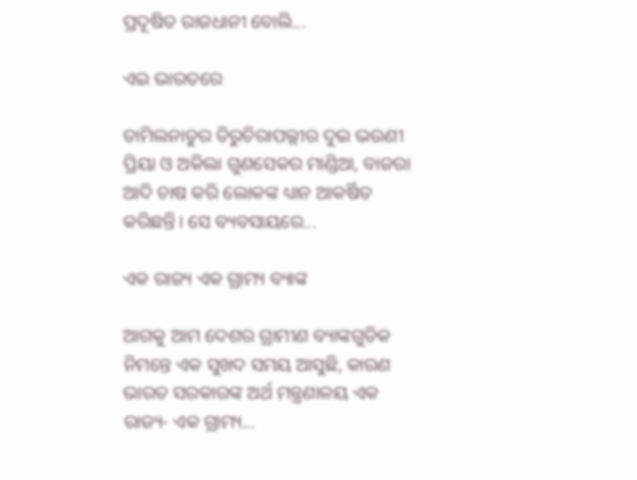ପ୍ରଦୂଷିତ ରାଜଧାନୀ ବୋଲି...

ଏଇ ଭାରତରେ

ତାମିଲନାଡୁର ତିରୁଚିରାପଲ୍ଲୀର ଦୁଇ ଭଉଣୀ ପ୍ରିୟା ଓ ଅକିଲା ଗୁଣସେକର ମାଣ୍ଡିଆ, ବାଜରା ଆଦି ଚାଷ କରି ଲୋକଙ୍କ ଧ୍ୟାନ ଆକର୍ଷିତ କରିଛନ୍ତି। ସେ ବ୍ୟବସାୟରେ...

ଏକ ରାଜ୍ୟ ଏକ ଗ୍ରାମ୍ୟ ବ୍ୟାଙ୍କ

ଆଗକୁ ଆମ ଦେଶର ଗ୍ରାମୀଣ ବ୍ୟାଙ୍କଗୁଡିକ ନିମନ୍ତେ ଏକ ସୁଖଦ ସମୟ ଆସୁଛି, କାରଣ ଭାରତ ସରକାରଙ୍କ ଅର୍ଥ ମନ୍ତ୍ରଣାଳୟ ଏକ ରାଜ୍ୟ- ଏକ ଗ୍ରାମ୍ୟ...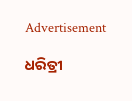Advertisement

ଧରିତ୍ରୀ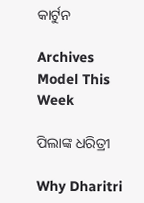କାର୍ଟୁନ

Archives
Model This Week

ପିଲାଙ୍କ ଧରିତ୍ରୀ

Why Dharitri